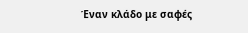Έναν κλάδο με σαφές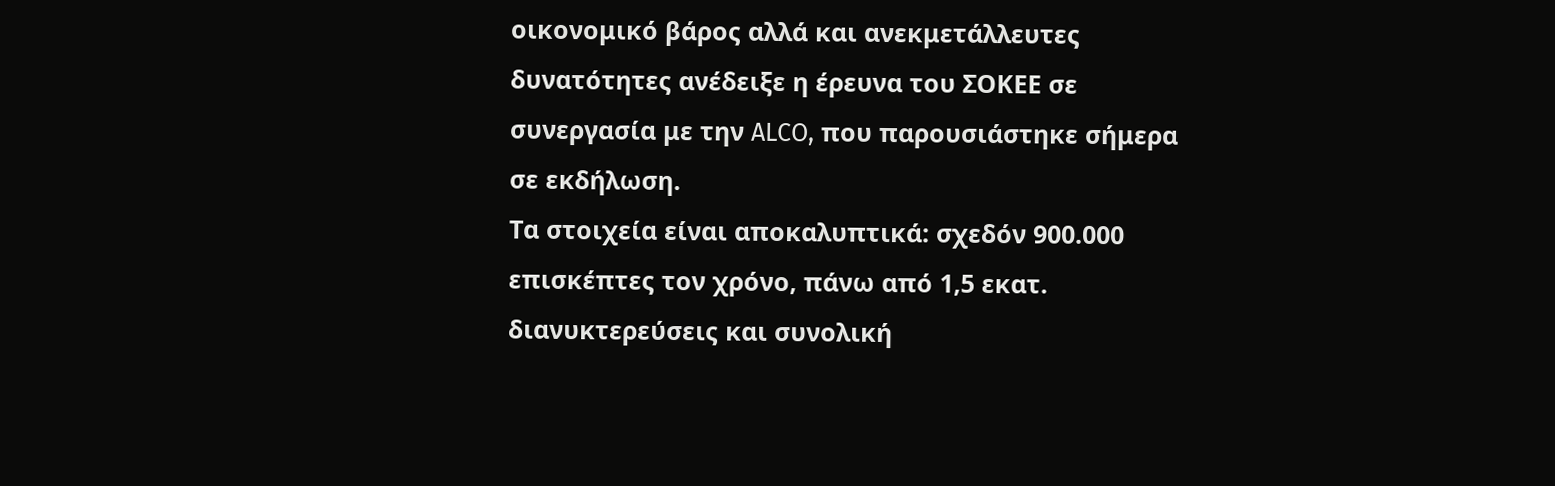οικονομικό βάρος αλλά και ανεκμετάλλευτες δυνατότητες ανέδειξε η έρευνα του ΣΟΚΕΕ σε συνεργασία με την ALCO, που παρουσιάστηκε σήμερα σε εκδήλωση.
Τα στοιχεία είναι αποκαλυπτικά: σχεδόν 900.000 επισκέπτες τον χρόνο, πάνω από 1,5 εκατ. διανυκτερεύσεις και συνολική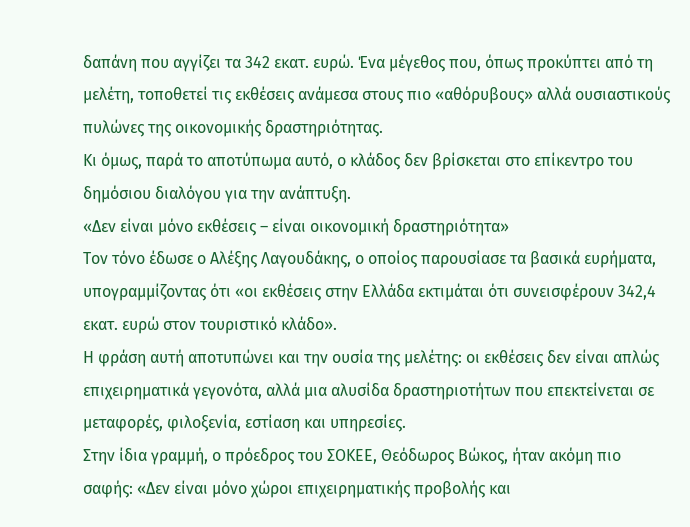δαπάνη που αγγίζει τα 342 εκατ. ευρώ. Ένα μέγεθος που, όπως προκύπτει από τη μελέτη, τοποθετεί τις εκθέσεις ανάμεσα στους πιο «αθόρυβους» αλλά ουσιαστικούς πυλώνες της οικονομικής δραστηριότητας.
Κι όμως, παρά το αποτύπωμα αυτό, ο κλάδος δεν βρίσκεται στο επίκεντρο του δημόσιου διαλόγου για την ανάπτυξη.
«Δεν είναι μόνο εκθέσεις – είναι οικονομική δραστηριότητα»
Τον τόνο έδωσε ο Αλέξης Λαγουδάκης, ο οποίος παρουσίασε τα βασικά ευρήματα, υπογραμμίζοντας ότι «οι εκθέσεις στην Ελλάδα εκτιμάται ότι συνεισφέρουν 342,4 εκατ. ευρώ στον τουριστικό κλάδο».
Η φράση αυτή αποτυπώνει και την ουσία της μελέτης: οι εκθέσεις δεν είναι απλώς επιχειρηματικά γεγονότα, αλλά μια αλυσίδα δραστηριοτήτων που επεκτείνεται σε μεταφορές, φιλοξενία, εστίαση και υπηρεσίες.
Στην ίδια γραμμή, ο πρόεδρος του ΣΟΚΕΕ, Θεόδωρος Βώκος, ήταν ακόμη πιο σαφής: «Δεν είναι μόνο χώροι επιχειρηματικής προβολής και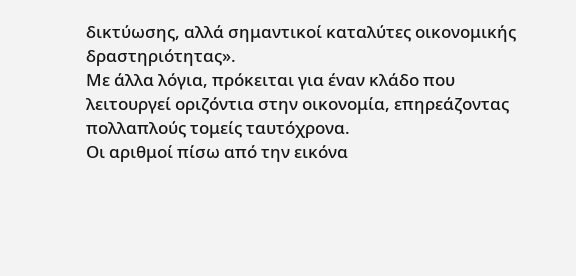δικτύωσης, αλλά σημαντικοί καταλύτες οικονομικής δραστηριότητας».
Με άλλα λόγια, πρόκειται για έναν κλάδο που λειτουργεί οριζόντια στην οικονομία, επηρεάζοντας πολλαπλούς τομείς ταυτόχρονα.
Οι αριθμοί πίσω από την εικόνα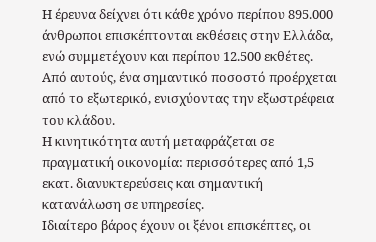Η έρευνα δείχνει ότι κάθε χρόνο περίπου 895.000 άνθρωποι επισκέπτονται εκθέσεις στην Ελλάδα, ενώ συμμετέχουν και περίπου 12.500 εκθέτες. Από αυτούς, ένα σημαντικό ποσοστό προέρχεται από το εξωτερικό, ενισχύοντας την εξωστρέφεια του κλάδου.
Η κινητικότητα αυτή μεταφράζεται σε πραγματική οικονομία: περισσότερες από 1,5 εκατ. διανυκτερεύσεις και σημαντική κατανάλωση σε υπηρεσίες.
Ιδιαίτερο βάρος έχουν οι ξένοι επισκέπτες, οι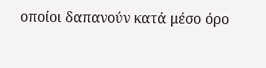οποίοι δαπανούν κατά μέσο όρο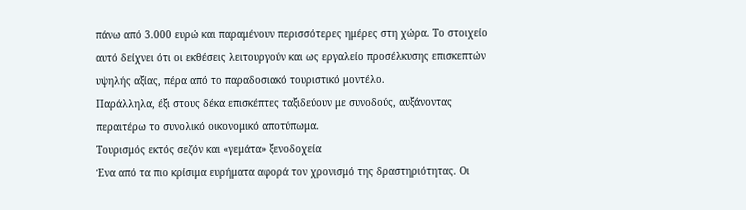πάνω από 3.000 ευρώ και παραμένουν περισσότερες ημέρες στη χώρα. Το στοιχείο αυτό δείχνει ότι οι εκθέσεις λειτουργούν και ως εργαλείο προσέλκυσης επισκεπτών υψηλής αξίας, πέρα από το παραδοσιακό τουριστικό μοντέλο.
Παράλληλα, έξι στους δέκα επισκέπτες ταξιδεύουν με συνοδούς, αυξάνοντας περαιτέρω το συνολικό οικονομικό αποτύπωμα.
Τουρισμός εκτός σεζόν και «γεμάτα» ξενοδοχεία
Ένα από τα πιο κρίσιμα ευρήματα αφορά τον χρονισμό της δραστηριότητας. Οι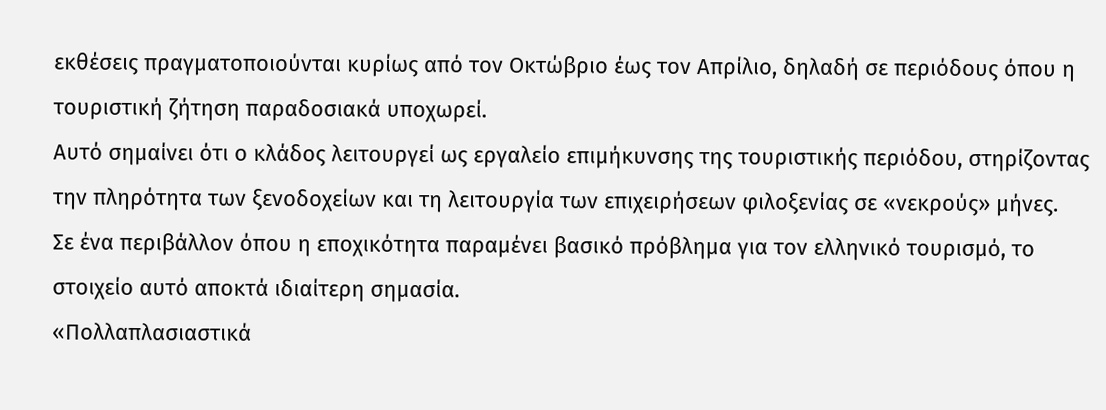εκθέσεις πραγματοποιούνται κυρίως από τον Οκτώβριο έως τον Απρίλιο, δηλαδή σε περιόδους όπου η τουριστική ζήτηση παραδοσιακά υποχωρεί.
Αυτό σημαίνει ότι ο κλάδος λειτουργεί ως εργαλείο επιμήκυνσης της τουριστικής περιόδου, στηρίζοντας την πληρότητα των ξενοδοχείων και τη λειτουργία των επιχειρήσεων φιλοξενίας σε «νεκρούς» μήνες.
Σε ένα περιβάλλον όπου η εποχικότητα παραμένει βασικό πρόβλημα για τον ελληνικό τουρισμό, το στοιχείο αυτό αποκτά ιδιαίτερη σημασία.
«Πολλαπλασιαστικά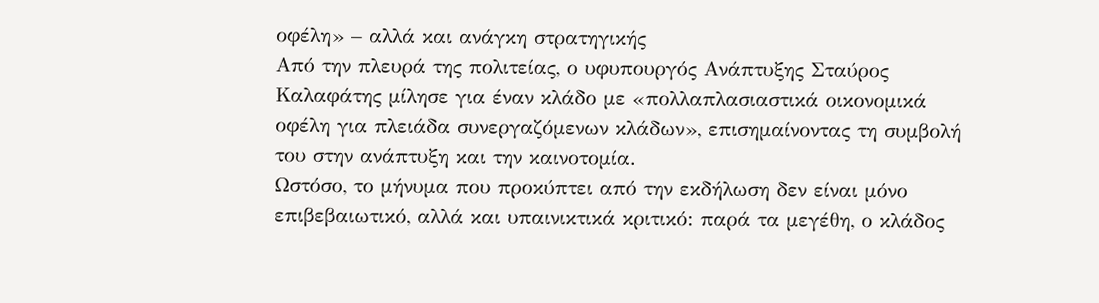οφέλη» – αλλά και ανάγκη στρατηγικής
Από την πλευρά της πολιτείας, ο υφυπουργός Ανάπτυξης Σταύρος Καλαφάτης μίλησε για έναν κλάδο με «πολλαπλασιαστικά οικονομικά οφέλη για πλειάδα συνεργαζόμενων κλάδων», επισημαίνοντας τη συμβολή του στην ανάπτυξη και την καινοτομία.
Ωστόσο, το μήνυμα που προκύπτει από την εκδήλωση δεν είναι μόνο επιβεβαιωτικό, αλλά και υπαινικτικά κριτικό: παρά τα μεγέθη, ο κλάδος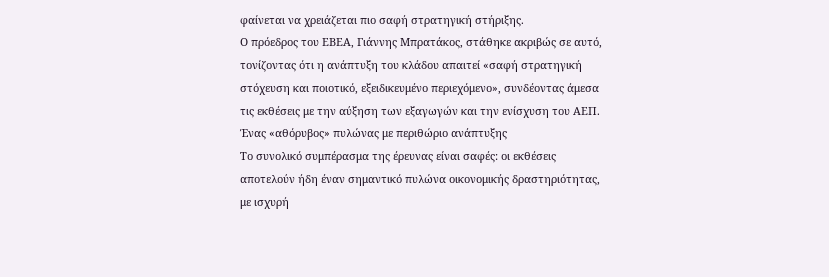φαίνεται να χρειάζεται πιο σαφή στρατηγική στήριξης.
Ο πρόεδρος του ΕΒΕΑ, Γιάννης Μπρατάκος, στάθηκε ακριβώς σε αυτό, τονίζοντας ότι η ανάπτυξη του κλάδου απαιτεί «σαφή στρατηγική στόχευση και ποιοτικό, εξειδικευμένο περιεχόμενο», συνδέοντας άμεσα τις εκθέσεις με την αύξηση των εξαγωγών και την ενίσχυση του ΑΕΠ.
Ένας «αθόρυβος» πυλώνας με περιθώριο ανάπτυξης
Το συνολικό συμπέρασμα της έρευνας είναι σαφές: οι εκθέσεις αποτελούν ήδη έναν σημαντικό πυλώνα οικονομικής δραστηριότητας, με ισχυρή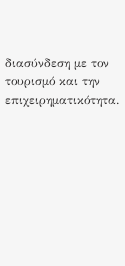διασύνδεση με τον τουρισμό και την επιχειρηματικότητα.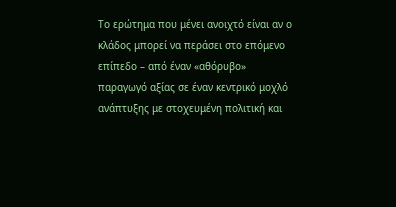Το ερώτημα που μένει ανοιχτό είναι αν ο κλάδος μπορεί να περάσει στο επόμενο επίπεδο – από έναν «αθόρυβο» παραγωγό αξίας σε έναν κεντρικό μοχλό ανάπτυξης με στοχευμένη πολιτική και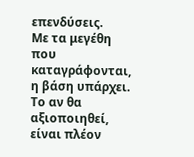επενδύσεις.
Με τα μεγέθη που καταγράφονται, η βάση υπάρχει. Το αν θα αξιοποιηθεί, είναι πλέον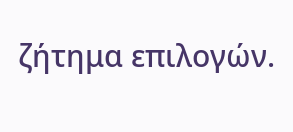ζήτημα επιλογών.